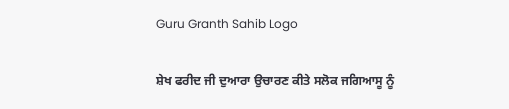Guru Granth Sahib Logo

ਸ਼ੇਖ ਫਰੀਦ ਜੀ ਦੁਆਰਾ ਉਚਾਰਣ ਕੀਤੇ ਸਲੋਕ ਜਗਿਆਸੂ ਨੂੰ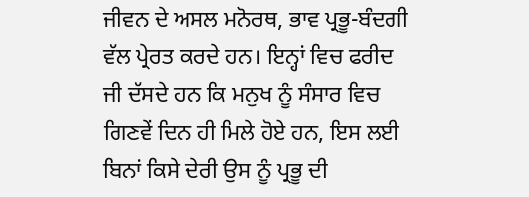ਜੀਵਨ ਦੇ ਅਸਲ ਮਨੋਰਥ, ਭਾਵ ਪ੍ਰਭੂ-ਬੰਦਗੀ ਵੱਲ ਪ੍ਰੇਰਤ ਕਰਦੇ ਹਨ। ਇਨ੍ਹਾਂ ਵਿਚ ਫਰੀਦ ਜੀ ਦੱਸਦੇ ਹਨ ਕਿ ਮਨੁਖ ਨੂੰ ਸੰਸਾਰ ਵਿਚ ਗਿਣਵੇਂ ਦਿਨ ਹੀ ਮਿਲੇ ਹੋਏ ਹਨ, ਇਸ ਲਈ ਬਿਨਾਂ ਕਿਸੇ ਦੇਰੀ ਉਸ ਨੂੰ ਪ੍ਰਭੂ ਦੀ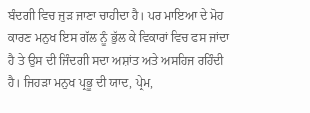ਬੰਦਗੀ ਵਿਚ ਜੁੜ ਜਾਣਾ ਚਾਹੀਦਾ ਹੈ। ਪਰ ਮਾਇਆ ਦੇ ਮੋਹ ਕਾਰਣ ਮਨੁਖ ਇਸ ਗੱਲ ਨੂੰ ਭੁੱਲ ਕੇ ਵਿਕਾਰਾਂ ਵਿਚ ਫਸ ਜਾਂਦਾ ਹੈ ਤੇ ਉਸ ਦੀ ਜਿੰਦਗੀ ਸਦਾ ਅਸ਼ਾਂਤ ਅਤੇ ਅਸਹਿਜ ਰਹਿੰਦੀ ਹੈ। ਜਿਹੜਾ ਮਨੁਖ ਪ੍ਰਭੂ ਦੀ ਯਾਦ, ਪ੍ਰੇਮ,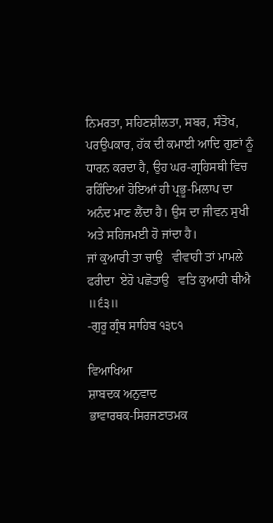ਨਿਮਰਤਾ, ਸਹਿਣਸ਼ੀਲਤਾ, ਸਬਰ, ਸੰਤੋਖ, ਪਰਉਪਕਾਰ, ਹੱਕ ਦੀ ਕਮਾਈ ਆਦਿ ਗੁਣਾਂ ਨੂੰ ਧਾਰਨ ਕਰਦਾ ਹੈ, ਉਹ ਘਰ-ਗ੍ਰਹਿਸਥੀ ਵਿਚ ਰਹਿੰਦਿਆਂ ਹੋਇਆਂ ਹੀ ਪ੍ਰਭੂ-ਮਿਲਾਪ ਦਾ ਅਨੰਦ ਮਾਣ ਲੈਂਦਾ ਹੈ। ਉਸ ਦਾ ਜੀਵਨ ਸੁਖੀ ਅਤੇ ਸਹਿਜਮਈ ਹੋ ਜਾਂਦਾ ਹੈ।
ਜਾਂ ਕੁਆਰੀ ਤਾ ਚਾਉ   ਵੀਵਾਹੀ ਤਾਂ ਮਾਮਲੇ
ਫਰੀਦਾ  ਏਹੋ ਪਛੋਤਾਉ   ਵਤਿ ਕੁਆਰੀ ਥੀਐ ॥੬੩॥
-ਗੁਰੂ ਗ੍ਰੰਥ ਸਾਹਿਬ ੧੩੮੧

ਵਿਆਖਿਆ
ਸ਼ਾਬਦਕ ਅਨੁਵਾਦ
ਭਾਵਾਰਥਕ-ਸਿਰਜਣਾਤਮਕ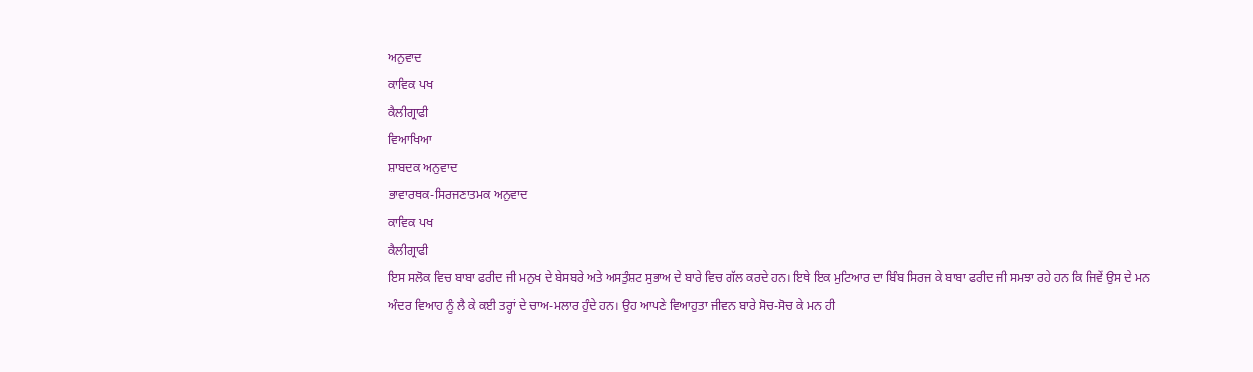ਅਨੁਵਾਦ
ਕਾਵਿਕ ਪਖ
ਕੈਲੀਗ੍ਰਾਫੀ
ਵਿਆਖਿਆ
ਸ਼ਾਬਦਕ ਅਨੁਵਾਦ
ਭਾਵਾਰਥਕ-ਸਿਰਜਣਾਤਮਕ ਅਨੁਵਾਦ
ਕਾਵਿਕ ਪਖ
ਕੈਲੀਗ੍ਰਾਫੀ
ਇਸ ਸਲੋਕ ਵਿਚ ਬਾਬਾ ਫਰੀਦ ਜੀ ਮਨੁਖ ਦੇ ਬੇਸਬਰੇ ਅਤੇ ਅਸਤੁੰਸ਼ਟ ਸੁਭਾਅ ਦੇ ਬਾਰੇ ਵਿਚ ਗੱਲ ਕਰਦੇ ਹਨ। ਇਥੇ ਇਕ ਮੁਟਿਆਰ ਦਾ ਬਿੰਬ ਸਿਰਜ ਕੇ ਬਾਬਾ ਫਰੀਦ ਜੀ ਸਮਝਾ ਰਹੇ ਹਨ ਕਿ ਜਿਵੇਂ ਉਸ ਦੇ ਮਨ ਅੰਦਰ ਵਿਆਹ ਨੂੰ ਲੈ ਕੇ ਕਈ ਤਰ੍ਹਾਂ ਦੇ ਚਾਅ-ਮਲਾਰ ਹੁੰਦੇ ਹਨ। ਉਹ ਆਪਣੇ ਵਿਆਹੁਤਾ ਜੀਵਨ ਬਾਰੇ ਸੋਚ-ਸੋਚ ਕੇ ਮਨ ਹੀ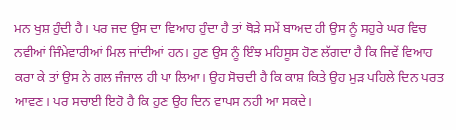ਮਨ ਖੁਸ਼ ਹੁੰਦੀ ਹੈ। ਪਰ ਜਦ ਉਸ ਦਾ ਵਿਆਹ ਹੁੰਦਾ ਹੈ ਤਾਂ ਥੋੜੇ ਸਮੇਂ ਬਾਅਦ ਹੀ ਉਸ ਨੂੰ ਸਹੁਰੇ ਘਰ ਵਿਚ ਨਵੀਆਂ ਜਿੰਮੇਵਾਰੀਆਂ ਮਿਲ ਜਾਂਦੀਆਂ ਹਨ। ਹੁਣ ਉਸ ਨੂੰ ਇੰਝ ਮਹਿਸੂਸ ਹੋਣ ਲੱਗਦਾ ਹੈ ਕਿ ਜਿਵੇਂ ਵਿਆਹ ਕਰਾ ਕੇ ਤਾਂ ਉਸ ਨੇ ਗਲ ਜੰਜਾਲ ਹੀ ਪਾ ਲਿਆ। ਉਹ ਸੋਚਦੀ ਹੈ ਕਿ ਕਾਸ਼ ਕਿਤੇ ਉਹ ਮੁੜ ਪਹਿਲੇ ਦਿਨ ਪਰਤ ਆਵਣ। ਪਰ ਸਚਾਈ ਇਹੋ ਹੈ ਕਿ ਹੁਣ ਉਹ ਦਿਨ ਵਾਪਸ ਨਹੀ ਆ ਸਕਦੇ।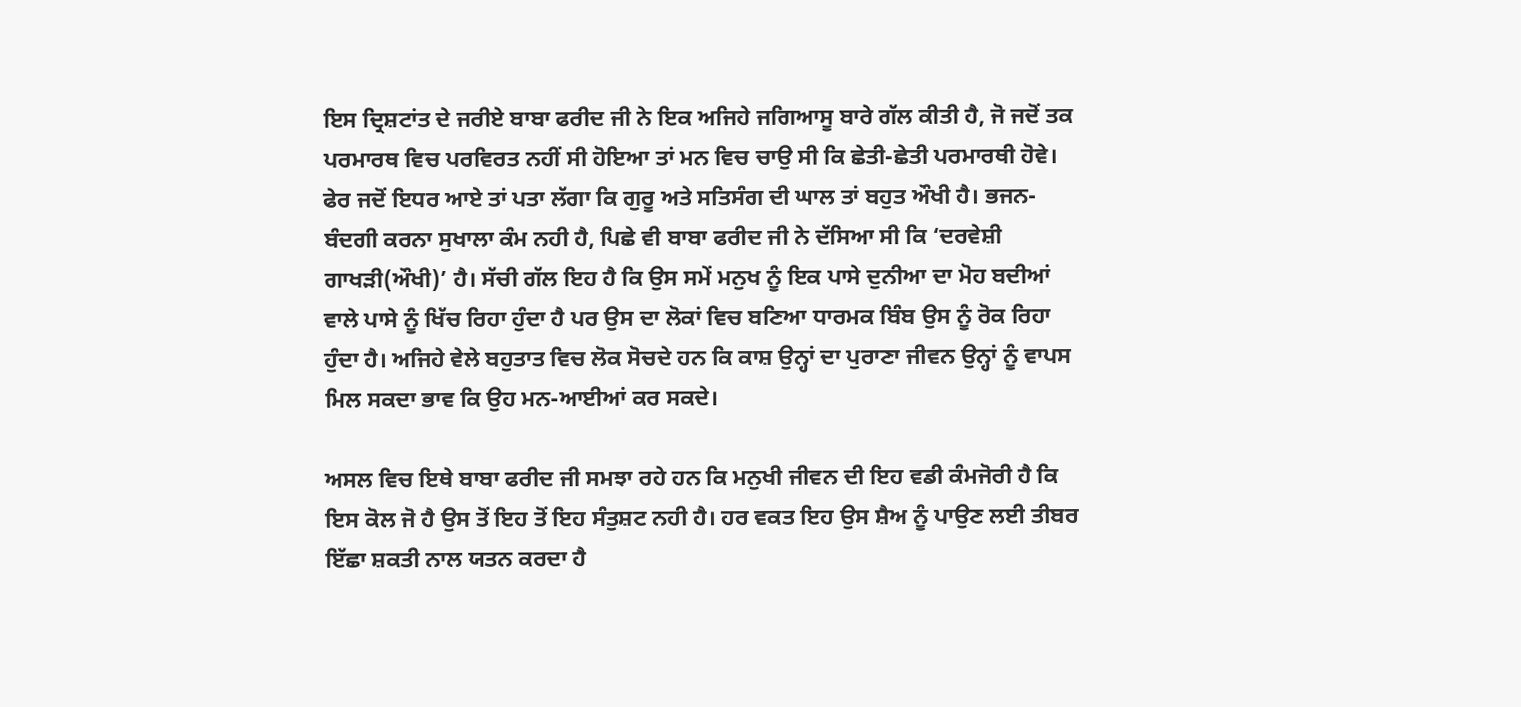ਇਸ ਦ੍ਰਿਸ਼ਟਾਂਤ ਦੇ ਜਰੀਏ ਬਾਬਾ ਫਰੀਦ ਜੀ ਨੇ ਇਕ ਅਜਿਹੇ ਜਗਿਆਸੂ ਬਾਰੇ ਗੱਲ ਕੀਤੀ ਹੈ, ਜੋ ਜਦੋਂ ਤਕ ਪਰਮਾਰਥ ਵਿਚ ਪਰਵਿਰਤ ਨਹੀਂ ਸੀ ਹੋਇਆ ਤਾਂ ਮਨ ਵਿਚ ਚਾਉ ਸੀ ਕਿ ਛੇਤੀ-ਛੇਤੀ ਪਰਮਾਰਥੀ ਹੋਵੇ। ਫੇਰ ਜਦੋਂ ਇਧਰ ਆਏ ਤਾਂ ਪਤਾ ਲੱਗਾ ਕਿ ਗੁਰੂ ਅਤੇ ਸਤਿਸੰਗ ਦੀ ਘਾਲ ਤਾਂ ਬਹੁਤ ਔਖੀ ਹੈ। ਭਜਨ-ਬੰਦਗੀ ਕਰਨਾ ਸੁਖਾਲਾ ਕੰਮ ਨਹੀ ਹੈ, ਪਿਛੇ ਵੀ ਬਾਬਾ ਫਰੀਦ ਜੀ ਨੇ ਦੱਸਿਆ ਸੀ ਕਿ ‘ਦਰਵੇਸ਼ੀ ਗਾਖੜੀ(ਔਖੀ)’ ਹੈ। ਸੱਚੀ ਗੱਲ ਇਹ ਹੈ ਕਿ ਉਸ ਸਮੇਂ ਮਨੁਖ ਨੂੰ ਇਕ ਪਾਸੇ ਦੁਨੀਆ ਦਾ ਮੋਹ ਬਦੀਆਂ ਵਾਲੇ ਪਾਸੇ ਨੂੰ ਖਿੱਚ ਰਿਹਾ ਹੁੰਦਾ ਹੈ ਪਰ ਉਸ ਦਾ ਲੋਕਾਂ ਵਿਚ ਬਣਿਆ ਧਾਰਮਕ ਬਿੰਬ ਉਸ ਨੂੰ ਰੋਕ ਰਿਹਾ ਹੁੰਦਾ ਹੈ। ਅਜਿਹੇ ਵੇਲੇ ਬਹੁਤਾਤ ਵਿਚ ਲੋਕ ਸੋਚਦੇ ਹਨ ਕਿ ਕਾਸ਼ ਉਨ੍ਹਾਂ ਦਾ ਪੁਰਾਣਾ ਜੀਵਨ ਉਨ੍ਹਾਂ ਨੂੰ ਵਾਪਸ ਮਿਲ ਸਕਦਾ ਭਾਵ ਕਿ ਉਹ ਮਨ-ਆਈਆਂ ਕਰ ਸਕਦੇ।

ਅਸਲ ਵਿਚ ਇਥੇ ਬਾਬਾ ਫਰੀਦ ਜੀ ਸਮਝਾ ਰਹੇ ਹਨ ਕਿ ਮਨੁਖੀ ਜੀਵਨ ਦੀ ਇਹ ਵਡੀ ਕੰਮਜੋਰੀ ਹੈ ਕਿ ਇਸ ਕੋਲ ਜੋ ਹੈ ਉਸ ਤੋਂ ਇਹ ਤੋਂ ਇਹ ਸੰਤੁਸ਼ਟ ਨਹੀ ਹੈ। ਹਰ ਵਕਤ ਇਹ ਉਸ ਸ਼ੈਅ ਨੂੰ ਪਾਉਣ ਲਈ ਤੀਬਰ ਇੱਛਾ ਸ਼ਕਤੀ ਨਾਲ ਯਤਨ ਕਰਦਾ ਹੈ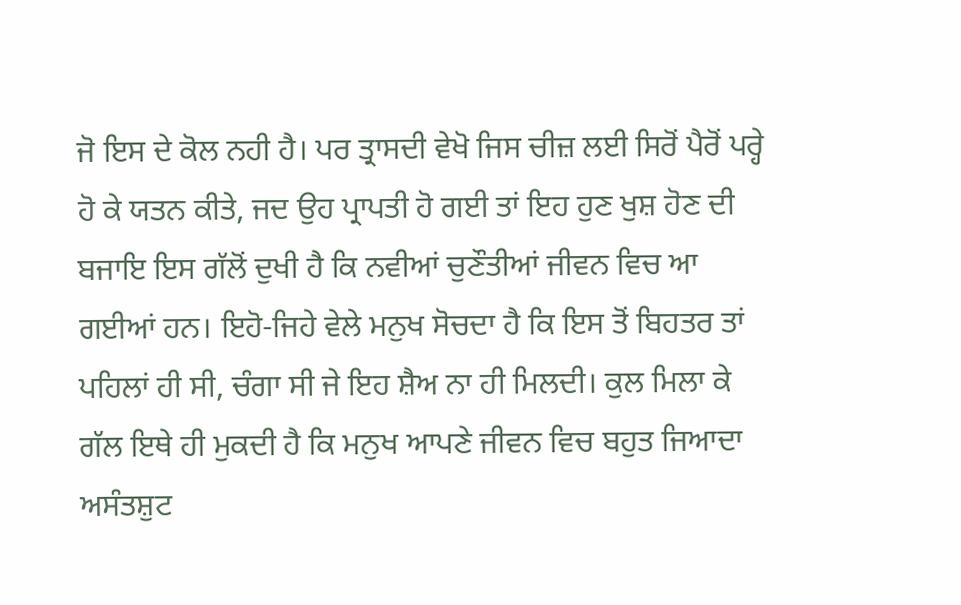ਜੋ ਇਸ ਦੇ ਕੋਲ ਨਹੀ ਹੈ। ਪਰ ਤ੍ਰਾਸਦੀ ਵੇਖੋ ਜਿਸ ਚੀਜ਼ ਲਈ ਸਿਰੋਂ ਪੈਰੋਂ ਪਰ੍ਹੇ ਹੋ ਕੇ ਯਤਨ ਕੀਤੇ, ਜਦ ਉਹ ਪ੍ਰਾਪਤੀ ਹੋ ਗਈ ਤਾਂ ਇਹ ਹੁਣ ਖੁਸ਼ ਹੋਣ ਦੀ ਬਜਾਇ ਇਸ ਗੱਲੋਂ ਦੁਖੀ ਹੈ ਕਿ ਨਵੀਆਂ ਚੁਣੌਤੀਆਂ ਜੀਵਨ ਵਿਚ ਆ ਗਈਆਂ ਹਨ। ਇਹੋ-ਜਿਹੇ ਵੇਲੇ ਮਨੁਖ ਸੋਚਦਾ ਹੈ ਕਿ ਇਸ ਤੋਂ ਬਿਹਤਰ ਤਾਂ ਪਹਿਲਾਂ ਹੀ ਸੀ, ਚੰਗਾ ਸੀ ਜੇ ਇਹ ਸ਼ੈਅ ਨਾ ਹੀ ਮਿਲਦੀ। ਕੁਲ ਮਿਲਾ ਕੇ ਗੱਲ ਇਥੇ ਹੀ ਮੁਕਦੀ ਹੈ ਕਿ ਮਨੁਖ ਆਪਣੇ ਜੀਵਨ ਵਿਚ ਬਹੁਤ ਜਿਆਦਾ ਅਸੰਤਸ਼ੁਟ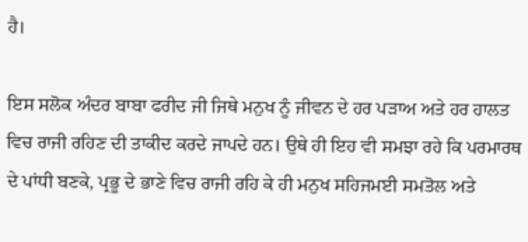ਹੈ।

ਇਸ ਸਲੋਕ ਅੰਦਰ ਬਾਬਾ ਫਰੀਦ ਜੀ ਜਿਥੇ ਮਨੁਖ ਨੂੰ ਜੀਵਨ ਦੇ ਹਰ ਪੜਾਅ ਅਤੇ ਹਰ ਹਾਲਤ ਵਿਚ ਰਾਜੀ ਰਹਿਣ ਦੀ ਤਾਕੀਦ ਕਰਦੇ ਜਾਪਦੇ ਹਨ। ਉਥੇ ਹੀ ਇਹ ਵੀ ਸਮਝਾ ਰਹੇ ਕਿ ਪਰਮਾਰਥ ਦੇ ਪਾਂਧੀ ਬਣਕੇ, ਪ੍ਰਭੂ ਦੇ ਭਾਣੇ ਵਿਚ ਰਾਜੀ ਰਹਿ ਕੇ ਹੀ ਮਨੁਖ ਸਹਿਜਮਈ ਸਮਤੋਲ ਅਤੇ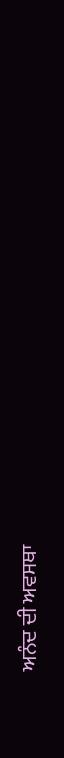ਅਨੰਦ ਦੀ ਅਵਸਥਾ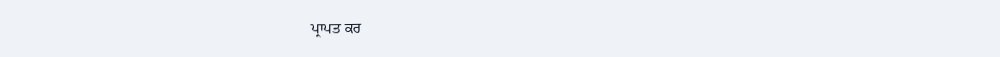ਪ੍ਰਾਪਤ ਕਰ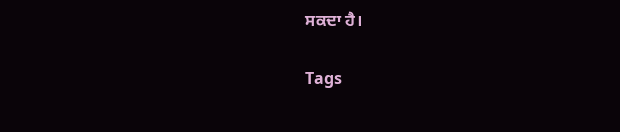ਸਕਦਾ ਹੈ।

Tags